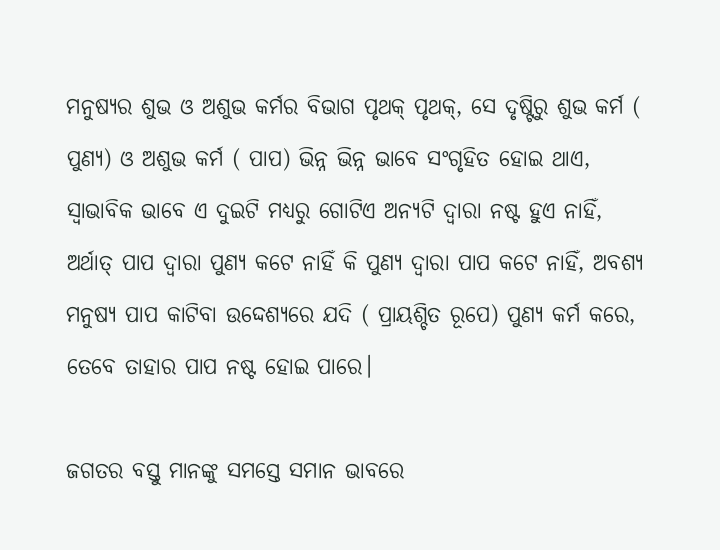ମନୁଷ୍ୟର ଶୁଭ ଓ ଅଶୁଭ କର୍ମର ବିଭାଗ ପୃଥକ୍ ପୃଥକ୍, ସେ ଦୃଷ୍ଟିରୁ ଶୁଭ କର୍ମ ( ପୁଣ୍ୟ) ଓ ଅଶୁଭ କର୍ମ ( ପାପ) ଭିନ୍ନ ଭିନ୍ନ ଭାବେ ସଂଗୃହିତ ହୋଇ ଥାଏ, ସ୍ବାଭାବିକ ଭାବେ ଏ ଦୁଇଟି ମଧ୍ୟରୁ ଗୋଟିଏ ଅନ୍ୟଟି ଦ୍ଵାରା ନଷ୍ଟ ହୁଏ ନାହିଁ, ଅର୍ଥାତ୍ ପାପ ଦ୍ଵାରା ପୁଣ୍ୟ କଟେ ନାହିଁ କି ପୁଣ୍ୟ ଦ୍ବାରା ପାପ କଟେ ନାହିଁ, ଅବଶ୍ୟ ମନୁଷ୍ୟ ପାପ କାଟିବା ଉଦ୍ଦେଶ୍ୟରେ ଯଦି ( ପ୍ରାୟଶ୍ଚିତ ରୂପେ) ପୁଣ୍ୟ କର୍ମ କରେ, ତେବେ ତାହାର ପାପ ନଷ୍ଟ ହୋଇ ପାରେ।

ଜଗତର ବସ୍ତୁ ମାନଙ୍କୁ ସମସ୍ତେ ସମାନ ଭାବରେ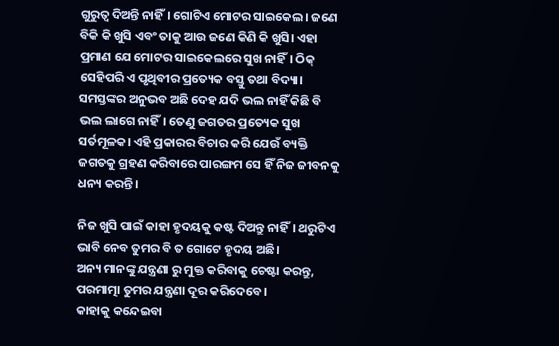ଗୁରୁତ୍ୱ ଦିଅନ୍ତି ନାହିଁ। ଗୋଟିଏ ମୋଟର ସାଇକେଲ। ଜଣେ ବିକି କି ଖୁସି ଏବଂ ତାକୁ ଆଉ ଜଣେ କିଣି କି ଖୁସି। ଏହା ପ୍ରମାଣ ଯେ ମୋଟର ସାଇକେଲରେ ସୁଖ ନାହିଁ। ଠିକ୍ ସେହିପରି ଏ ପୃଥିବୀର ପ୍ରତ୍ୟେକ ବସ୍ତୁ ତଥା ବିଦ୍ୟା। ସମସ୍ତଙ୍କର ଅନୁଭବ ଅଛି ଦେହ ଯଦି ଭଲ ନାହିଁ କିଛି ବି ଭଲ ଲାଗେ ନାହିଁ। ତେଣୁ ଜଗତର ପ୍ରତ୍ୟେକ ସୁଖ ସର୍ତମୂଳକ। ଏହି ପ୍ରକାରର ବିଚାର କରି ଯେଉଁ ବ୍ୟକ୍ତି ଜଗତକୁ ଗ୍ରହଣ କରିବାରେ ପାରଙ୍ଗମ ସେ ହିଁ ନିଜ ଜୀବନକୁ ଧନ୍ୟ କରନ୍ତି।

ନିଜ ଖୁସି ପାଇଁ କାହା ହୃଦୟକୁ କଷ୍ଟ ଦିଅନ୍ତୁ ନାହିଁ। ଥରୁଟିଏ ଭାବି ନେବ ତୁମର ବି ତ ଗୋଟେ ହୃଦୟ ଅଛି।
ଅନ୍ୟ ମାନଙ୍କୁ ଯନ୍ତ୍ରଣା ରୁ ମୁକ୍ତ କରିବାକୁ ଚେଷ୍ଟା କରନ୍ତୁ, ପରମାତ୍ମା ତୁମର ଯନ୍ତ୍ରଣା ଦୂର କରିଦେବେ।
କାହାକୁ କନ୍ଦେଇବା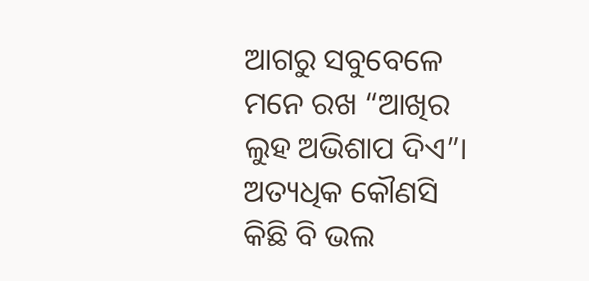ଆଗରୁ ସବୁବେଳେ ମନେ ରଖ “ଆଖିର ଲୁହ ଅଭିଶାପ ଦିଏ”।
ଅତ୍ୟଧିକ କୌଣସି କିଛି ବି ଭଲ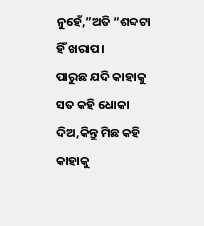ନୁହେଁ,”ଅତି “ଶବ୍ଦଟା ହିଁ ଖରାପ।
ପାରୁଛ ଯଦି କାହାକୁ ସତ କହି ଧୋକା ଦିଅ,କିନ୍ତୁ ମିଛ କହି କାହାକୁ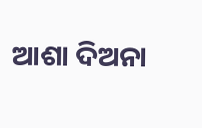ଆଶା ଦିଅନା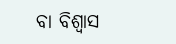ବା ବିଶ୍ବାସ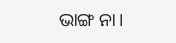ଭାଙ୍ଗ ନା।